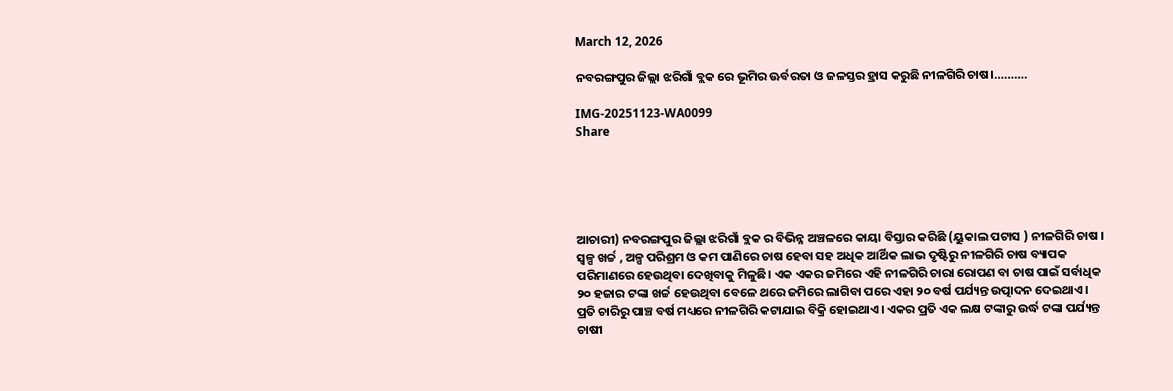March 12, 2026

ନବରଙ୍ଗପୁର ଜିଲ୍ଲା ଝରିଗାଁ ବ୍ଲକ ରେ ଭୂମିର ଊର୍ବରତା ଓ ଜଳସ୍ତର ହ୍ରାସ କରୁଛି ନୀଳଗିରି ଚାଷ।……….

IMG-20251123-WA0099
Share





ଆଚାରୀ) ନବରଙ୍ଗପୁର ଜିଲ୍ଲା ଝରିଗାଁ ବ୍ଲକ ର ବିଭିନ୍ନ ଅଞ୍ଚଳରେ କାୟା ବିସ୍ତାର କରିଛି (ୟୁକାଲ ପଟାସ ) ନୀଳଗିରି ଚାଷ । ସ୍ୱଳ୍ପ ଖର୍ଚ୍ଚ , ଅଳ୍ପ ପରିଶ୍ରମ ଓ କମ ପାଣିରେ ଚାଷ ହେବା ସହ ଅଧିକ ଆର୍ଥିକ ଲାଭ ଦୃଷ୍ଟିରୁ ନୀଳଗିରି ଚାଷ ବ୍ୟାପକ ପରିମାଣରେ ହେଉଥିବା ଦେଖିବାକୁ ମିଳୁଛି। ଏକ ଏକର ଜମିରେ ଏହି ନୀଳଗିରି ଚାରା ରୋପଣ ବା ଚାଷ ପାଇଁ ସର୍ବାଧିକ ୨୦ ହଜାର ଟଙ୍କା ଖର୍ଚ୍ଚ ହେଉଥିବା ବେଳେ ଥରେ ଜମିରେ ଲାଗିବା ପରେ ଏହା ୨୦ ବର୍ଷ ପର୍ଯ୍ୟନ୍ତ ଉତ୍ପାଦନ ଦେଇଥାଏ। ପ୍ରତି ଚାରିରୁ ପାଞ୍ଚ ବର୍ଷ ମଧ୍ୟରେ ନୀଳଗିରି କଟାଯାଇ ବିକ୍ରି ହୋଇଥାଏ। ଏକର ପ୍ରତି ଏକ ଲକ୍ଷ ଟଙ୍କାରୁ ଉର୍ଦ୍ଧ ଟଙ୍କା ପର୍ଯ୍ୟନ୍ତ ଚାଷୀ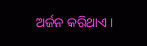ଅର୍ଜନ କରିଥାଏ।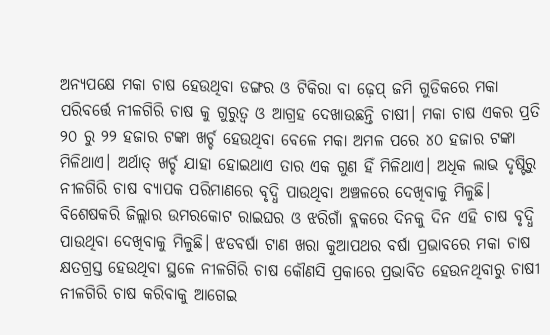ଅନ୍ୟପକ୍ଷେ ମକା ଚାଷ ହେଉଥିବା ଡଙ୍ଗର ଓ ଟିକିରା ବା ଢ଼େପ୍ ଜମି ଗୁଡିକରେ ମକା ପରିବର୍ତ୍ତେ ନୀଳଗିରି ଚାଷ କୁ ଗୁରୁତ୍ଵ ଓ ଆଗ୍ରହ ଦେଖାଉଛନ୍ତି ଚାଷୀ। ମକା ଚାଷ ଏକର ପ୍ରତି ୨୦ ରୁ ୨୨ ହଜାର ଟଙ୍କା ଖର୍ଚ୍ଚ ହେଉଥିବା ବେଳେ ମକା ଅମଳ ପରେ ୪୦ ହଜାର ଟଙ୍କା ମିଳିଥାଏ। ଅର୍ଥାତ୍ ଖର୍ଚ୍ଚ ଯାହା ହୋଇଥାଏ ତାର ଏକ ଗୁଣ ହିଁ ମିଳିଥାଏ। ଅଧିକ ଲାଭ ଦୃଷ୍ଟିରୁ ନୀଳଗିରି ଚାଷ ବ୍ୟାପକ ପରିମାଣରେ ବୃଦ୍ଧି ପାଉଥିବା ଅଞ୍ଚଳରେ ଦେଖିବାକୁ ମିଳୁଛି। ବିଶେଷକରି ଜିଲ୍ଲାର ଉମରକୋଟ ରାଇଘର ଓ ଝରିଗାଁ ବ୍ଲକରେ ଦିନକୁ ଦିନ ଏହି ଚାଷ ବୃଦ୍ଧି ପାଉଥିବା ଦେଖିବାକୁ ମିଳୁଛି। ଝଡବର୍ଷା ଟାଣ ଖରା କୁଆପଥର ବର୍ଷା ପ୍ରଭାବରେ ମକା ଚାଷ କ୍ଷତଗ୍ରସ୍ତ ହେଉଥିବା ସ୍ଥଳେ ନୀଳଗିରି ଚାଷ କୌଣସି ପ୍ରକାରେ ପ୍ରଭାବିତ ହେଉନଥିବାରୁ ଚାଷୀ ନୀଳଗିରି ଚାଷ କରିବାକୁ ଆଗେଇ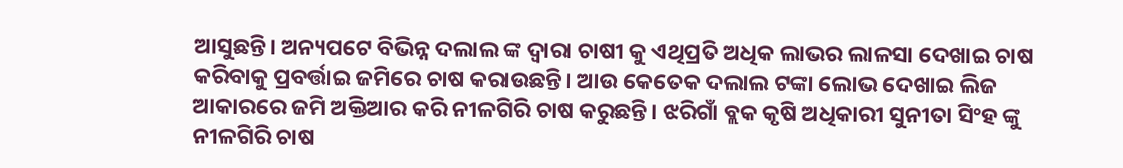ଆସୁଛନ୍ତି। ଅନ୍ୟପଟେ ବିଭିନ୍ନ ଦଲାଲ ଙ୍କ ଦ୍ଵାରା ଚାଷୀ କୁ ଏଥିପ୍ରତି ଅଧିକ ଲାଭର ଲାଳସା ଦେଖାଇ ଚାଷ କରିବାକୁ ପ୍ରବର୍ତ୍ତାଇ ଜମିରେ ଚାଷ କରାଉଛନ୍ତି। ଆଉ କେତେକ ଦଲାଲ ଟଙ୍କା ଲୋଭ ଦେଖାଇ ଲିଜ ଆକାରରେ ଜମି ଅକ୍ତିଆର କରି ନୀଳଗିରି ଚାଷ କରୁଛନ୍ତି। ଝରିଗାଁ ବ୍ଲକ କୃଷି ଅଧିକାରୀ ସୁନୀତା ସିଂହ ଙ୍କୁ ନୀଳଗିରି ଚାଷ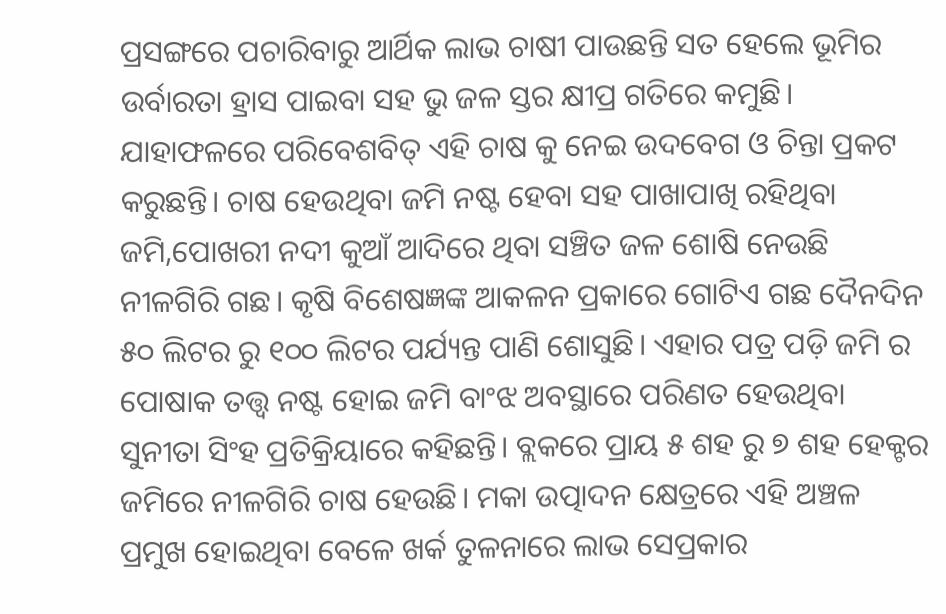ପ୍ରସଙ୍ଗରେ ପଚାରିବାରୁ ଆର୍ଥିକ ଲାଭ ଚାଷୀ ପାଉଛନ୍ତି ସତ ହେଲେ ଭୂମିର ଉର୍ବାରତା ହ୍ରାସ ପାଇବା ସହ ଭୁ ଜଳ ସ୍ତର କ୍ଷୀପ୍ର ଗତିରେ କମୁଛି। ଯାହାଫଳରେ ପରିବେଶବିତ୍ ଏହି ଚାଷ କୁ ନେଇ ଉଦବେଗ ଓ ଚିନ୍ତା ପ୍ରକଟ କରୁଛନ୍ତି। ଚାଷ ହେଉଥିବା ଜମି ନଷ୍ଟ ହେବା ସହ ପାଖାପାଖି ରହିଥିବା ଜମି,ପୋଖରୀ ନଦୀ କୁଆଁ ଆଦିରେ ଥିବା ସଞ୍ଚିତ ଜଳ ଶୋଷି ନେଉଛି ନୀଳଗିରି ଗଛ। କୃଷି ବିଶେଷଜ୍ଞଙ୍କ ଆକଳନ ପ୍ରକାରେ ଗୋଟିଏ ଗଛ ଦୈନଦିନ ୫୦ ଲିଟର ରୁ ୧୦୦ ଲିଟର ପର୍ଯ୍ୟନ୍ତ ପାଣି ଶୋସୁଛି। ଏହାର ପତ୍ର ପଡ଼ି ଜମି ର ପୋଷାକ ତତ୍ତ୍ଵ ନଷ୍ଟ ହୋଇ ଜମି ବାଂଝ ଅବସ୍ଥାରେ ପରିଣତ ହେଉଥିବା ସୁନୀତା ସିଂହ ପ୍ରତିକ୍ରିୟାରେ କହିଛନ୍ତି। ବ୍ଲକରେ ପ୍ରାୟ ୫ ଶହ ରୁ ୭ ଶହ ହେକ୍ଟର ଜମିରେ ନୀଳଗିରି ଚାଷ ହେଉଛି। ମକା ଉତ୍ପାଦନ କ୍ଷେତ୍ରରେ ଏହି ଅଞ୍ଚଳ ପ୍ରମୁଖ ହୋଇଥିବା ବେଳେ ଖର୍କ ତୁଳନାରେ ଲାଭ ସେପ୍ରକାର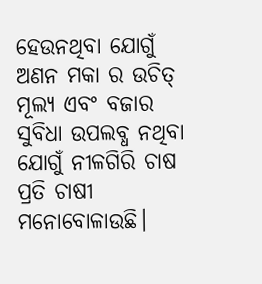ହେଉନଥିବା ଯୋଗୁଁ ଅଣନ ମକା ର ଉଚିତ୍ ମୂଲ୍ୟ ଏବଂ ବଜାର ସୁବିଧା ଉପଲବ୍ଧ ନଥିବା ଯୋଗୁଁ ନୀଳଗିରି ଚାଷ ପ୍ରତି ଚାଷୀ ମନୋବୋଳାଉଛି।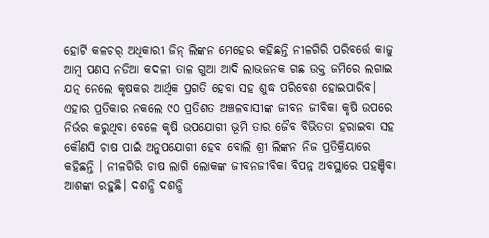ହୋର୍ଟି କଳଚର୍ ଅଧିକାରୀ ଜିନ୍ ଲିଙ୍କନ ମେହେର କହିଛନ୍ତି ନୀଳଗିରି ପରିବର୍ତ୍ତେ କାଜୁ ଆମ୍ବ ପଣସ ନଡିଆ କଦଳୀ ତାଳ ଗୁଆ ଆଦି ଲାଭଜନକ ଗଛ ଉକ୍ତ ଜମିରେ ଲଗାଇ ଯତ୍ନ ନେଲେ କୃଷକର ଆର୍ଥିକ ପ୍ରଗତି ହେବା ସହ ଶୁଦ୍ଧ ପରିବେଶ ହୋଇପାରିବ। ଏହାର ପ୍ରତିକାର ନକଲେ ୯୦ ପ୍ରତିଶତ ଅଞ୍ଚଳବାସୀଙ୍କ ଜୀବନ ଜୀବିକା କୃଷି ଉପରେ ନିର୍ଭର କରୁଥିବା ବେଳେ କୃଷି ଉପଯୋଗୀ ଭୂମି ତାର ଜୈବ ବିଭିତତା ହରାଇବା ସହ କୌଣସି ଚାଷ ପାଇଁ ଅନୁପଯୋଗୀ ହେବ ବୋଲି ଶ୍ରୀ ଲିଙ୍କନ ନିଜ ପ୍ରତିକ୍ରିୟାରେ କହିଛନ୍ତି । ନୀଳଗିରି ଚାଷ ଲାଗି ଲୋକଙ୍କ ଜୀବନଜୀବିକା ବିପନ୍ନ ଅବସ୍ଥାରେ ପହଞ୍ଚିବା ଆଶଙ୍କା ରହୁଛି। ଦଶନ୍ଧି ଦଶନ୍ଧି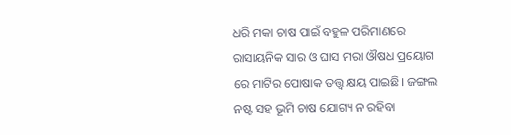ଧରି ମକା ଚାଷ ପାଇଁ ବହୁଳ ପରିମାଣରେ ରାସାୟନିକ ସାର ଓ ଘାସ ମରା ଔଷଧ ପ୍ରୟୋଗ ରେ ମାଟିର ପୋଷାକ ତତ୍ତ୍ଵ କ୍ଷୟ ପାଇଛି। ଜଙ୍ଗଲ ନଷ୍ଟ ସହ ଭୂମି ଚାଷ ଯୋଗ୍ୟ ନ ରହିବା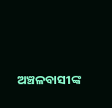ଅଞ୍ଚଳବାସୀଙ୍କ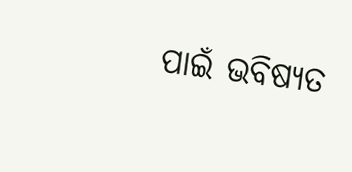ପାଇଁ ଭବିଷ୍ୟତ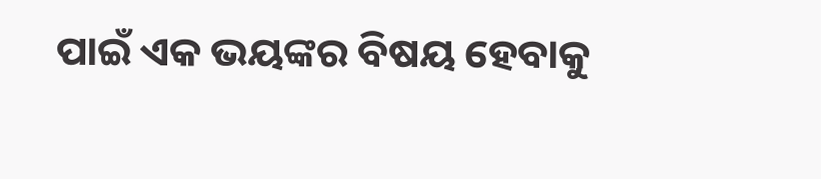ପାଇଁ ଏକ ଭୟଙ୍କର ବିଷୟ ହେବାକୁ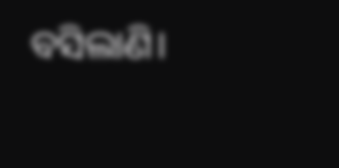ବସିଲାଣି।